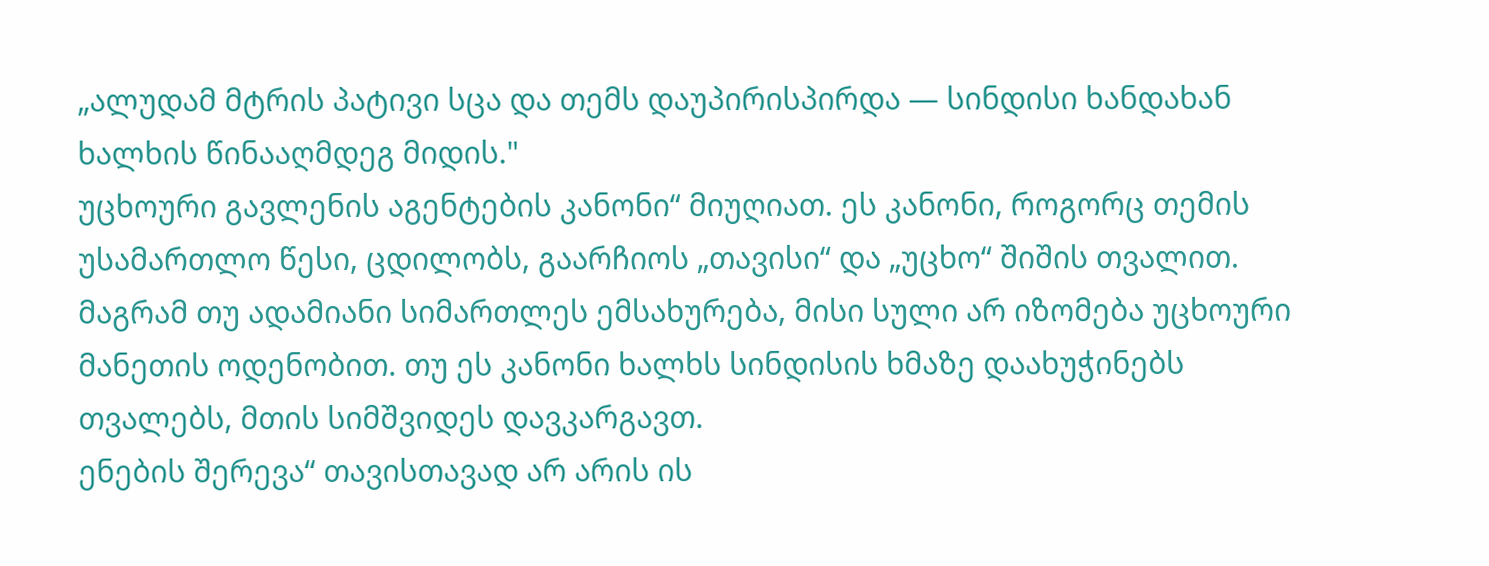„ალუდამ მტრის პატივი სცა და თემს დაუპირისპირდა — სინდისი ხანდახან ხალხის წინააღმდეგ მიდის."
უცხოური გავლენის აგენტების კანონი“ მიუღიათ. ეს კანონი, როგორც თემის უსამართლო წესი, ცდილობს, გაარჩიოს „თავისი“ და „უცხო“ შიშის თვალით. მაგრამ თუ ადამიანი სიმართლეს ემსახურება, მისი სული არ იზომება უცხოური მანეთის ოდენობით. თუ ეს კანონი ხალხს სინდისის ხმაზე დაახუჭინებს თვალებს, მთის სიმშვიდეს დავკარგავთ.
ენების შერევა“ თავისთავად არ არის ის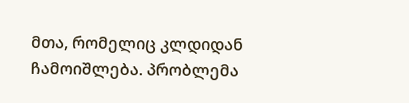მთა, რომელიც კლდიდან ჩამოიშლება. პრობლემა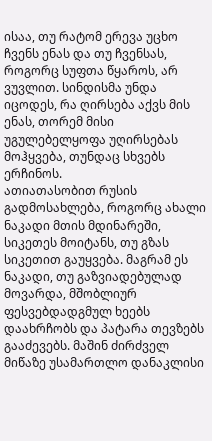ისაა, თუ რატომ ერევა უცხო ჩვენს ენას და თუ ჩვენსას, როგორც სუფთა წყაროს, არ ვუვლით. სინდისმა უნდა იცოდეს, რა ღირსება აქვს მის ენას, თორემ მისი უგულებელყოფა უღირსებას მოჰყვება, თუნდაც სხვებს ერჩინოს.
ათიათასობით რუსის გადმოსახლება, როგორც ახალი ნაკადი მთის მდინარეში, სიკეთეს მოიტანს, თუ გზას სიკეთით გაუყვება. მაგრამ ეს ნაკადი, თუ გაზვიადებულად მოვარდა, მშობლიურ ფესვებდადგმულ ხეებს დაახრჩობს და პატარა თევზებს გააძევებს. მაშინ ძირძველ მიწაზე უსამართლო დანაკლისი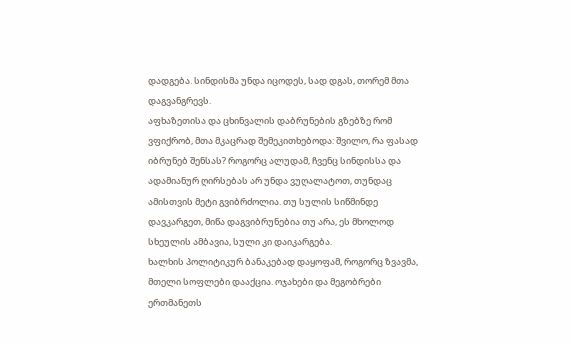დადგება. სინდისმა უნდა იცოდეს, სად დგას, თორემ მთა დაგვანგრევს.
აფხაზეთისა და ცხინვალის დაბრუნების გზებზე რომ ვფიქრობ, მთა მკაცრად შემეკითხებოდა: შვილო, რა ფასად იბრუნებ შენსას? როგორც ალუდამ, ჩვენც სინდისსა და ადამიანურ ღირსებას არ უნდა ვუღალატოთ, თუნდაც ამისთვის მეტი გვიბრძოლია. თუ სულის სიწმინდე დავკარგეთ, მიწა დაგვიბრუნებია თუ არა, ეს მხოლოდ სხეულის ამბავია, სული კი დაიკარგება.
ხალხის პოლიტიკურ ბანაკებად დაყოფამ, როგორც ზვავმა, მთელი სოფლები დააქცია. ოჯახები და მეგობრები ერთმანეთს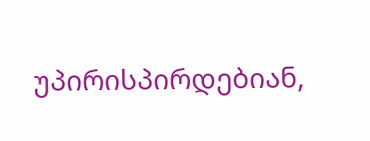უპირისპირდებიან,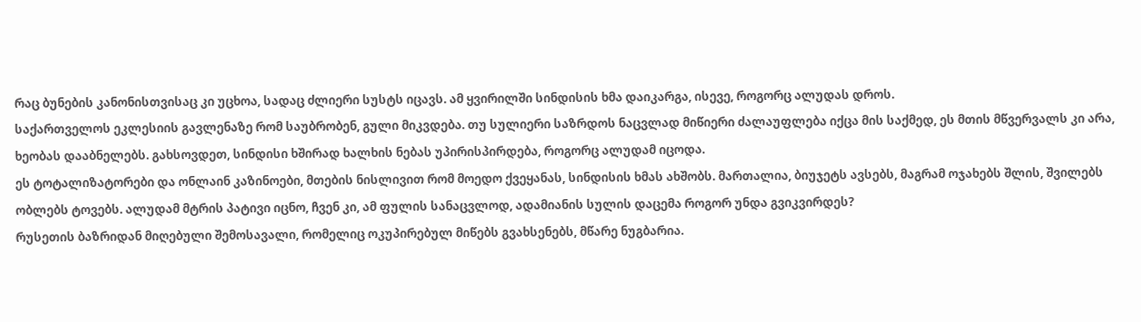რაც ბუნების კანონისთვისაც კი უცხოა, სადაც ძლიერი სუსტს იცავს. ამ ყვირილში სინდისის ხმა დაიკარგა, ისევე, როგორც ალუდას დროს.
საქართველოს ეკლესიის გავლენაზე რომ საუბრობენ, გული მიკვდება. თუ სულიერი საზრდოს ნაცვლად მიწიერი ძალაუფლება იქცა მის საქმედ, ეს მთის მწვერვალს კი არა, ხეობას დააბნელებს. გახსოვდეთ, სინდისი ხშირად ხალხის ნებას უპირისპირდება, როგორც ალუდამ იცოდა.
ეს ტოტალიზატორები და ონლაინ კაზინოები, მთების ნისლივით რომ მოედო ქვეყანას, სინდისის ხმას ახშობს. მართალია, ბიუჯეტს ავსებს, მაგრამ ოჯახებს შლის, შვილებს ობლებს ტოვებს. ალუდამ მტრის პატივი იცნო, ჩვენ კი, ამ ფულის სანაცვლოდ, ადამიანის სულის დაცემა როგორ უნდა გვიკვირდეს?
რუსეთის ბაზრიდან მიღებული შემოსავალი, რომელიც ოკუპირებულ მიწებს გვახსენებს, მწარე ნუგბარია.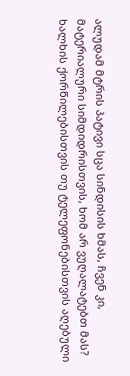ალუდამ მტრის პატივი სცა სინდისის ხმას, ჩვენ კი, მატერიალური სიმდიდრისთვის, ხომ არ ვუღალატებთ მას?
ხალხის ქორწილებისთვის თუ ტელეფონებისთვის აღებული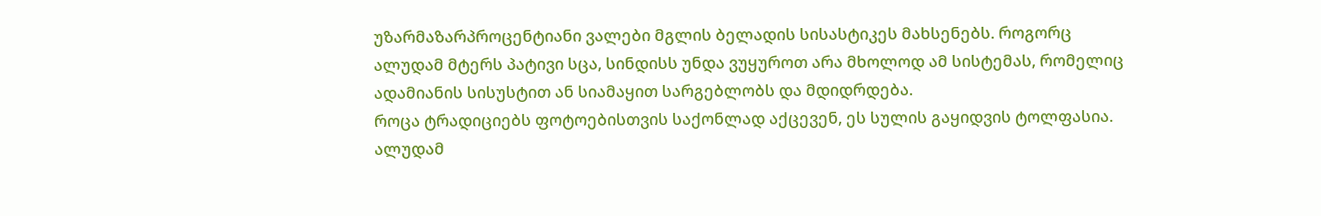უზარმაზარპროცენტიანი ვალები მგლის ბელადის სისასტიკეს მახსენებს. როგორც ალუდამ მტერს პატივი სცა, სინდისს უნდა ვუყუროთ არა მხოლოდ ამ სისტემას, რომელიც ადამიანის სისუსტით ან სიამაყით სარგებლობს და მდიდრდება.
როცა ტრადიციებს ფოტოებისთვის საქონლად აქცევენ, ეს სულის გაყიდვის ტოლფასია. ალუდამ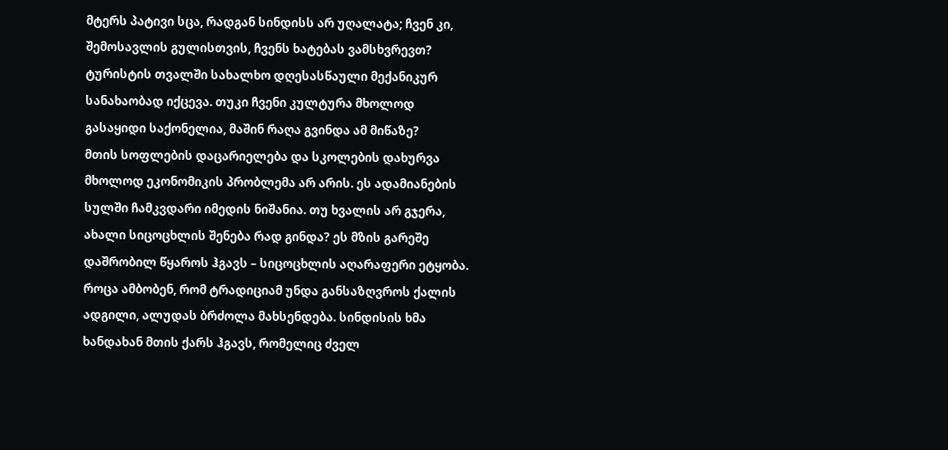მტერს პატივი სცა, რადგან სინდისს არ უღალატა; ჩვენ კი, შემოსავლის გულისთვის, ჩვენს ხატებას ვამსხვრევთ? ტურისტის თვალში სახალხო დღესასწაული მექანიკურ სანახაობად იქცევა. თუკი ჩვენი კულტურა მხოლოდ გასაყიდი საქონელია, მაშინ რაღა გვინდა ამ მიწაზე?
მთის სოფლების დაცარიელება და სკოლების დახურვა მხოლოდ ეკონომიკის პრობლემა არ არის. ეს ადამიანების სულში ჩამკვდარი იმედის ნიშანია. თუ ხვალის არ გჯერა, ახალი სიცოცხლის შენება რად გინდა? ეს მზის გარეშე დაშრობილ წყაროს ჰგავს – სიცოცხლის აღარაფერი ეტყობა.
როცა ამბობენ, რომ ტრადიციამ უნდა განსაზღვროს ქალის ადგილი, ალუდას ბრძოლა მახსენდება. სინდისის ხმა ხანდახან მთის ქარს ჰგავს, რომელიც ძველ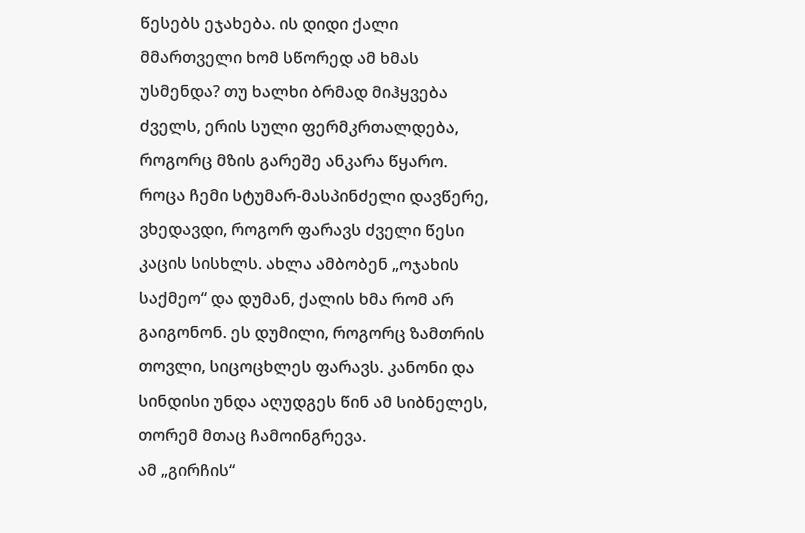წესებს ეჯახება. ის დიდი ქალი მმართველი ხომ სწორედ ამ ხმას უსმენდა? თუ ხალხი ბრმად მიჰყვება ძველს, ერის სული ფერმკრთალდება, როგორც მზის გარეშე ანკარა წყარო.
როცა ჩემი სტუმარ-მასპინძელი დავწერე, ვხედავდი, როგორ ფარავს ძველი წესი კაცის სისხლს. ახლა ამბობენ „ოჯახის საქმეო“ და დუმან, ქალის ხმა რომ არ გაიგონონ. ეს დუმილი, როგორც ზამთრის თოვლი, სიცოცხლეს ფარავს. კანონი და სინდისი უნდა აღუდგეს წინ ამ სიბნელეს, თორემ მთაც ჩამოინგრევა.
ამ „გირჩის“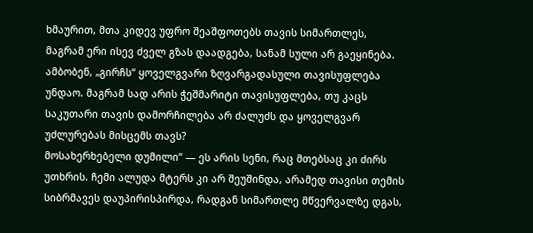ხმაურით, მთა კიდევ უფრო შეაშფოთებს თავის სიმართლეს, მაგრამ ერი ისევ ძველ გზას დაადგება, სანამ სული არ გაეყინება.
ამბობენ, „გირჩს“ ყოველგვარი ზღვარგადასული თავისუფლება უნდაო. მაგრამ სად არის ჭეშმარიტი თავისუფლება, თუ კაცს საკუთარი თავის დამორჩილება არ ძალუძს და ყოველგვარ უძლურებას მისცემს თავს?
მოსახერხებელი დუმილი“ — ეს არის სენი, რაც მთებსაც კი ძირს უთხრის. ჩემი ალუდა მტერს კი არ შეუშინდა, არამედ თავისი თემის სიბრმავეს დაუპირისპირდა, რადგან სიმართლე მწვერვალზე დგას,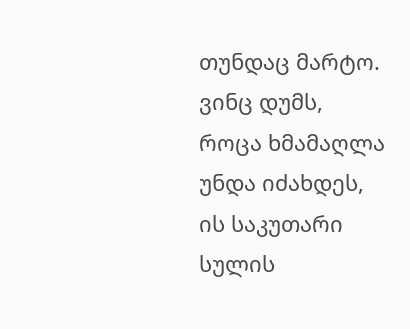თუნდაც მარტო. ვინც დუმს, როცა ხმამაღლა უნდა იძახდეს, ის საკუთარი სულის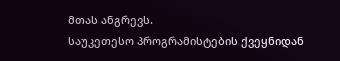მთას ანგრევს.
საუკეთესო პროგრამისტების ქვეყნიდან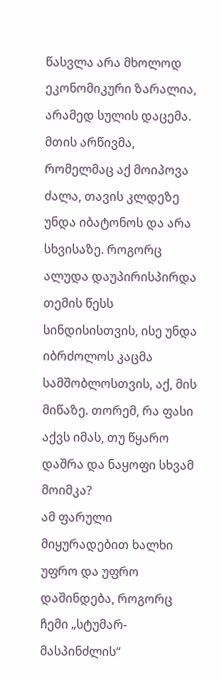წასვლა არა მხოლოდ ეკონომიკური ზარალია, არამედ სულის დაცემა. მთის არწივმა, რომელმაც აქ მოიპოვა ძალა, თავის კლდეზე უნდა იბატონოს და არა სხვისაზე. როგორც ალუდა დაუპირისპირდა თემის წესს სინდისისთვის, ისე უნდა იბრძოლოს კაცმა სამშობლოსთვის, აქ, მის მიწაზე. თორემ, რა ფასი აქვს იმას, თუ წყარო დაშრა და ნაყოფი სხვამ მოიმკა?
ამ ფარული მიყურადებით ხალხი უფრო და უფრო დაშინდება, როგორც ჩემი „სტუმარ-მასპინძლის“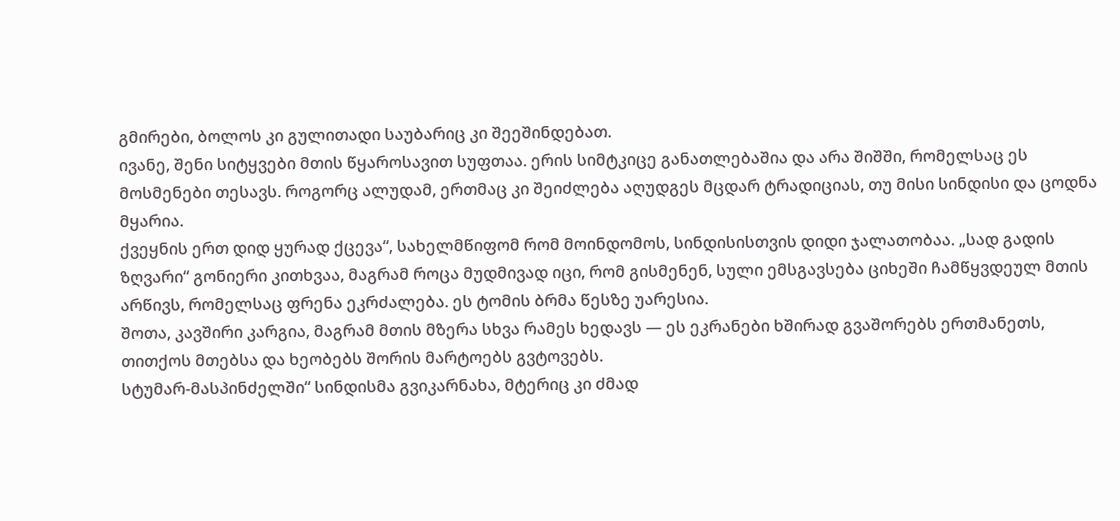გმირები, ბოლოს კი გულითადი საუბარიც კი შეეშინდებათ.
ივანე, შენი სიტყვები მთის წყაროსავით სუფთაა. ერის სიმტკიცე განათლებაშია და არა შიშში, რომელსაც ეს მოსმენები თესავს. როგორც ალუდამ, ერთმაც კი შეიძლება აღუდგეს მცდარ ტრადიციას, თუ მისი სინდისი და ცოდნა მყარია.
ქვეყნის ერთ დიდ ყურად ქცევა“, სახელმწიფომ რომ მოინდომოს, სინდისისთვის დიდი ჯალათობაა. „სად გადის ზღვარი“ გონიერი კითხვაა, მაგრამ როცა მუდმივად იცი, რომ გისმენენ, სული ემსგავსება ციხეში ჩამწყვდეულ მთის არწივს, რომელსაც ფრენა ეკრძალება. ეს ტომის ბრმა წესზე უარესია.
შოთა, კავშირი კარგია, მაგრამ მთის მზერა სხვა რამეს ხედავს — ეს ეკრანები ხშირად გვაშორებს ერთმანეთს, თითქოს მთებსა და ხეობებს შორის მარტოებს გვტოვებს.
სტუმარ-მასპინძელში“ სინდისმა გვიკარნახა, მტერიც კი ძმად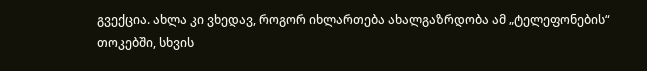გვექცია. ახლა კი ვხედავ, როგორ იხლართება ახალგაზრდობა ამ „ტელეფონების“ თოკებში, სხვის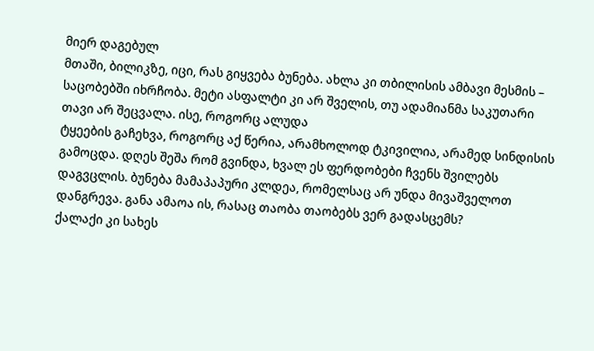მიერ დაგებულ
მთაში, ბილიკზე, იცი, რას გიყვება ბუნება. ახლა კი თბილისის ამბავი მესმის – საცობებში იხრჩობა. მეტი ასფალტი კი არ შველის, თუ ადამიანმა საკუთარი თავი არ შეცვალა. ისე, როგორც ალუდა
ტყეების გაჩეხვა, როგორც აქ წერია, არამხოლოდ ტკივილია, არამედ სინდისის გამოცდა. დღეს შეშა რომ გვინდა, ხვალ ეს ფერდობები ჩვენს შვილებს დაგვცლის. ბუნება მამაპაპური კლდეა, რომელსაც არ უნდა მივაშველოთ დანგრევა. განა ამაოა ის, რასაც თაობა თაობებს ვერ გადასცემს?
ქალაქი კი სახეს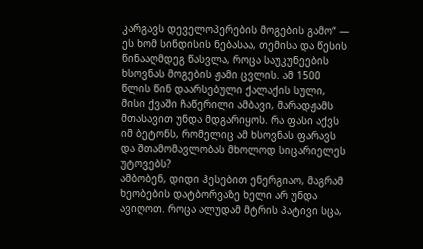კარგავს დეველოპერების მოგების გამო“ — ეს ხომ სინდისის ნებასაა, თემისა და წესის წინააღმდეგ წასვლა, როცა საუკუნეების ხსოვნას მოგების ჟამი ცვლის. ამ 1500 წლის წინ დაარსებული ქალაქის სული, მისი ქვაში ჩაწერილი ამბავი, მარადჟამს მთასავით უნდა მდგარიყოს. რა ფასი აქვს იმ ბეტონს, რომელიც ამ ხსოვნას ფარავს და შთამომავლობას მხოლოდ სიცარიელეს უტოვებს?
ამბობენ, დიდი ჰესებით ენერგიაო, მაგრამ ხეობების დატბორვაზე ხელი არ უნდა ავიღოთ. როცა ალუდამ მტრის პატივი სცა,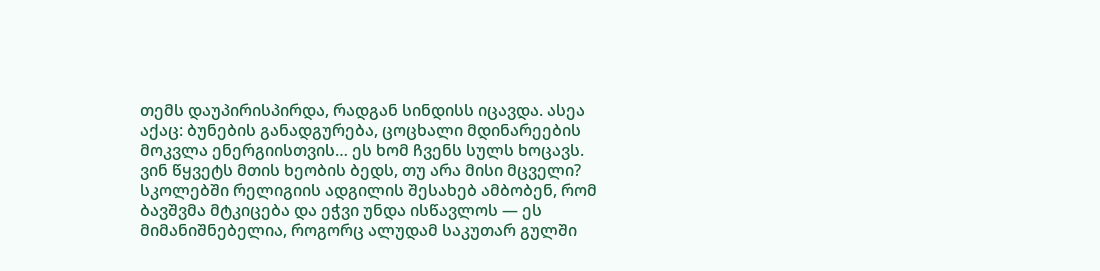თემს დაუპირისპირდა, რადგან სინდისს იცავდა. ასეა აქაც: ბუნების განადგურება, ცოცხალი მდინარეების მოკვლა ენერგიისთვის… ეს ხომ ჩვენს სულს ხოცავს. ვინ წყვეტს მთის ხეობის ბედს, თუ არა მისი მცველი?
სკოლებში რელიგიის ადგილის შესახებ ამბობენ, რომ ბავშვმა მტკიცება და ეჭვი უნდა ისწავლოს — ეს მიმანიშნებელია, როგორც ალუდამ საკუთარ გულში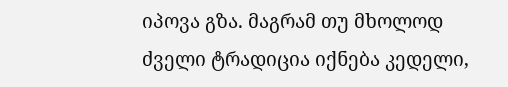იპოვა გზა. მაგრამ თუ მხოლოდ ძველი ტრადიცია იქნება კედელი,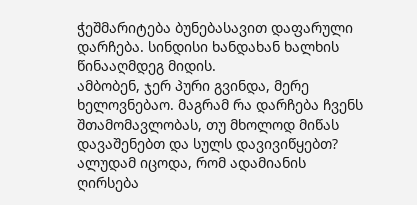ჭეშმარიტება ბუნებასავით დაფარული დარჩება. სინდისი ხანდახან ხალხის წინააღმდეგ მიდის.
ამბობენ, ჯერ პური გვინდა, მერე ხელოვნებაო. მაგრამ რა დარჩება ჩვენს შთამომავლობას, თუ მხოლოდ მიწას დავაშენებთ და სულს დავივიწყებთ? ალუდამ იცოდა, რომ ადამიანის ღირსება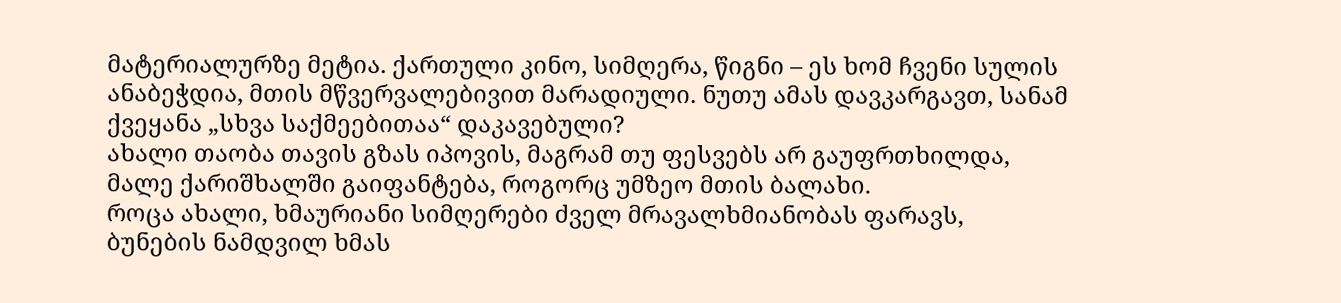მატერიალურზე მეტია. ქართული კინო, სიმღერა, წიგნი – ეს ხომ ჩვენი სულის ანაბეჭდია, მთის მწვერვალებივით მარადიული. ნუთუ ამას დავკარგავთ, სანამ ქვეყანა „სხვა საქმეებითაა“ დაკავებული?
ახალი თაობა თავის გზას იპოვის, მაგრამ თუ ფესვებს არ გაუფრთხილდა, მალე ქარიშხალში გაიფანტება, როგორც უმზეო მთის ბალახი.
როცა ახალი, ხმაურიანი სიმღერები ძველ მრავალხმიანობას ფარავს, ბუნების ნამდვილ ხმას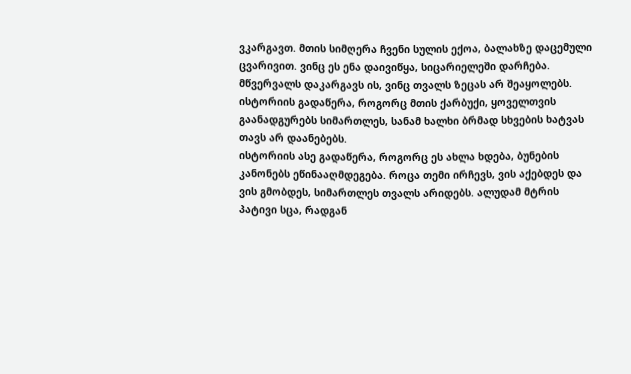ვკარგავთ. მთის სიმღერა ჩვენი სულის ექოა, ბალახზე დაცემული ცვარივით. ვინც ეს ენა დაივიწყა, სიცარიელეში დარჩება. მწვერვალს დაკარგავს ის, ვინც თვალს ზეცას არ შეაყოლებს.
ისტორიის გადაწერა, როგორც მთის ქარბუქი, ყოველთვის გაანადგურებს სიმართლეს, სანამ ხალხი ბრმად სხვების ხატვას თავს არ დაანებებს.
ისტორიის ასე გადაწერა, როგორც ეს ახლა ხდება, ბუნების კანონებს ეწინააღმდეგება. როცა თემი ირჩევს, ვის აქებდეს და ვის გმობდეს, სიმართლეს თვალს არიდებს. ალუდამ მტრის პატივი სცა, რადგან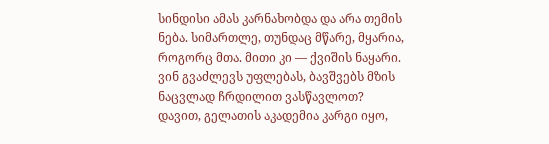სინდისი ამას კარნახობდა და არა თემის ნება. სიმართლე, თუნდაც მწარე, მყარია, როგორც მთა. მითი კი — ქვიშის ნაყარი. ვინ გვაძლევს უფლებას, ბავშვებს მზის ნაცვლად ჩრდილით ვასწავლოთ?
დავით, გელათის აკადემია კარგი იყო,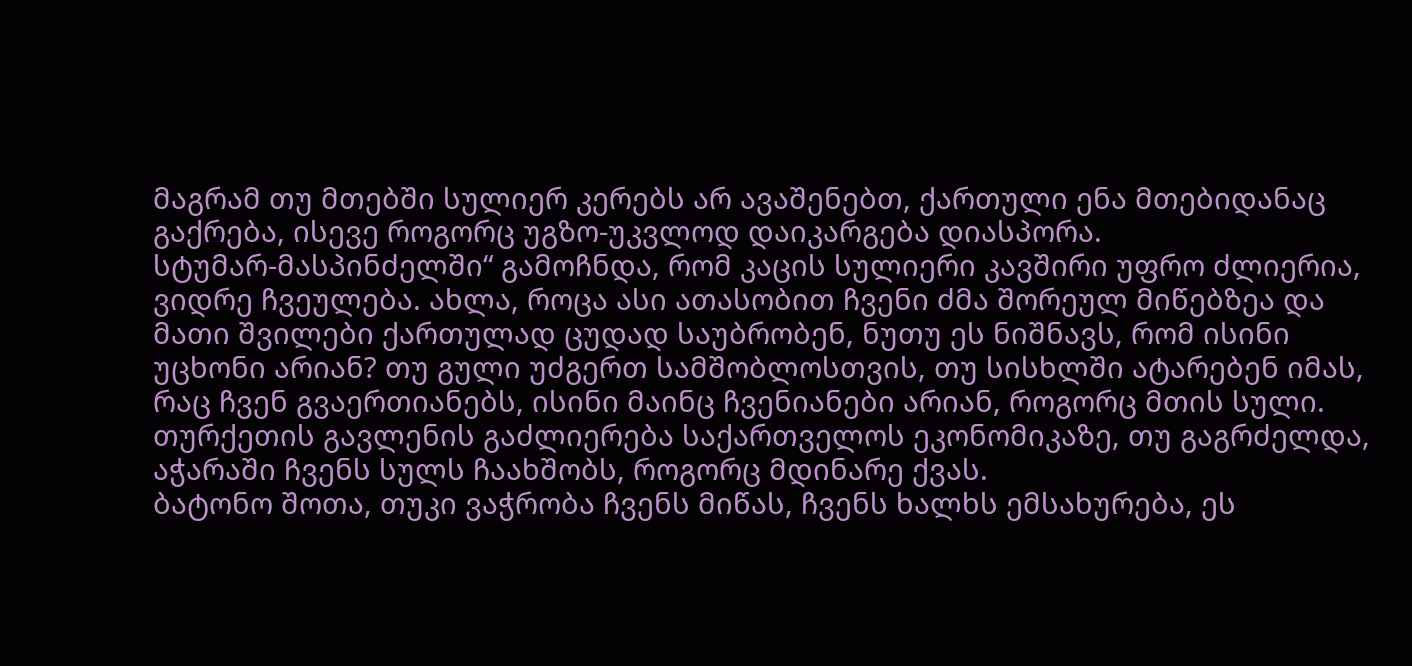მაგრამ თუ მთებში სულიერ კერებს არ ავაშენებთ, ქართული ენა მთებიდანაც გაქრება, ისევე როგორც უგზო-უკვლოდ დაიკარგება დიასპორა.
სტუმარ-მასპინძელში“ გამოჩნდა, რომ კაცის სულიერი კავშირი უფრო ძლიერია, ვიდრე ჩვეულება. ახლა, როცა ასი ათასობით ჩვენი ძმა შორეულ მიწებზეა და მათი შვილები ქართულად ცუდად საუბრობენ, ნუთუ ეს ნიშნავს, რომ ისინი უცხონი არიან? თუ გული უძგერთ სამშობლოსთვის, თუ სისხლში ატარებენ იმას, რაც ჩვენ გვაერთიანებს, ისინი მაინც ჩვენიანები არიან, როგორც მთის სული.
თურქეთის გავლენის გაძლიერება საქართველოს ეკონომიკაზე, თუ გაგრძელდა, აჭარაში ჩვენს სულს ჩაახშობს, როგორც მდინარე ქვას.
ბატონო შოთა, თუკი ვაჭრობა ჩვენს მიწას, ჩვენს ხალხს ემსახურება, ეს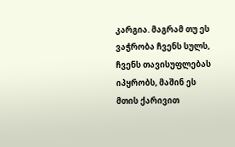კარგია. მაგრამ თუ ეს ვაჭრობა ჩვენს სულს, ჩვენს თავისუფლებას იპყრობს, მაშინ ეს მთის ქარივით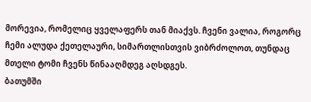მორევია, რომელიც ყველაფერს თან მიაქვს. ჩვენი ვალია, როგორც ჩემი ალუდა ქეთელაური, სიმართლისთვის ვიბრძოლოთ, თუნდაც მთელი ტომი ჩვენს წინააღმდეგ აღსდგეს.
ბათუმში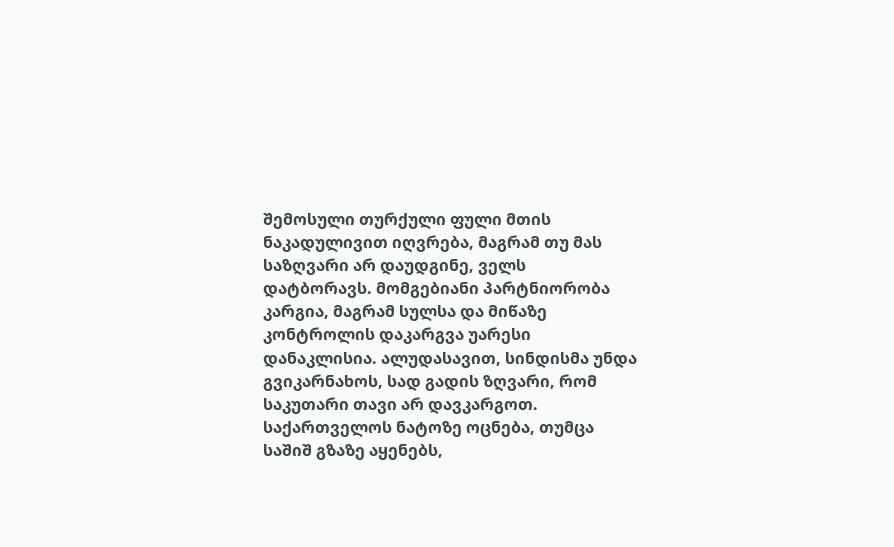შემოსული თურქული ფული მთის ნაკადულივით იღვრება, მაგრამ თუ მას საზღვარი არ დაუდგინე, ველს დატბორავს. მომგებიანი პარტნიორობა კარგია, მაგრამ სულსა და მიწაზე კონტროლის დაკარგვა უარესი დანაკლისია. ალუდასავით, სინდისმა უნდა გვიკარნახოს, სად გადის ზღვარი, რომ საკუთარი თავი არ დავკარგოთ.
საქართველოს ნატოზე ოცნება, თუმცა საშიშ გზაზე აყენებს,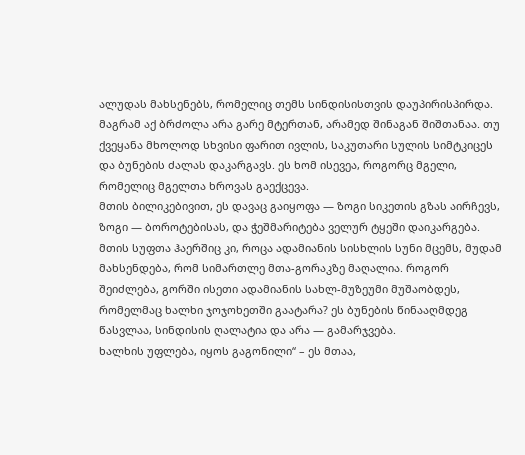ალუდას მახსენებს, რომელიც თემს სინდისისთვის დაუპირისპირდა. მაგრამ აქ ბრძოლა არა გარე მტერთან, არამედ შინაგან შიშთანაა. თუ ქვეყანა მხოლოდ სხვისი ფარით ივლის, საკუთარი სულის სიმტკიცეს და ბუნების ძალას დაკარგავს. ეს ხომ ისევეა, როგორც მგელი, რომელიც მგელთა ხროვას გაექცევა.
მთის ბილიკებივით, ეს დავაც გაიყოფა — ზოგი სიკეთის გზას აირჩევს, ზოგი — ბოროტებისას, და ჭეშმარიტება ველურ ტყეში დაიკარგება.
მთის სუფთა ჰაერშიც კი, როცა ადამიანის სისხლის სუნი მცემს, მუდამ მახსენდება, რომ სიმართლე მთა-გორაკზე მაღალია. როგორ შეიძლება, გორში ისეთი ადამიანის სახლ-მუზეუმი მუშაობდეს, რომელმაც ხალხი ჯოჯოხეთში გაატარა? ეს ბუნების წინააღმდეგ წასვლაა, სინდისის ღალატია და არა — გამარჯვება.
ხალხის უფლება, იყოს გაგონილი“ – ეს მთაა,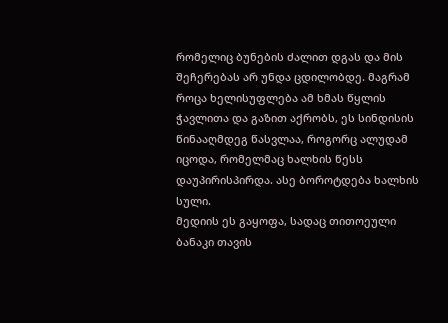რომელიც ბუნების ძალით დგას და მის შეჩერებას არ უნდა ცდილობდე. მაგრამ როცა ხელისუფლება ამ ხმას წყლის ჭავლითა და გაზით აქრობს, ეს სინდისის წინააღმდეგ წასვლაა, როგორც ალუდამ იცოდა, რომელმაც ხალხის წესს დაუპირისპირდა. ასე ბოროტდება ხალხის სული.
მედიის ეს გაყოფა, სადაც თითოეული ბანაკი თავის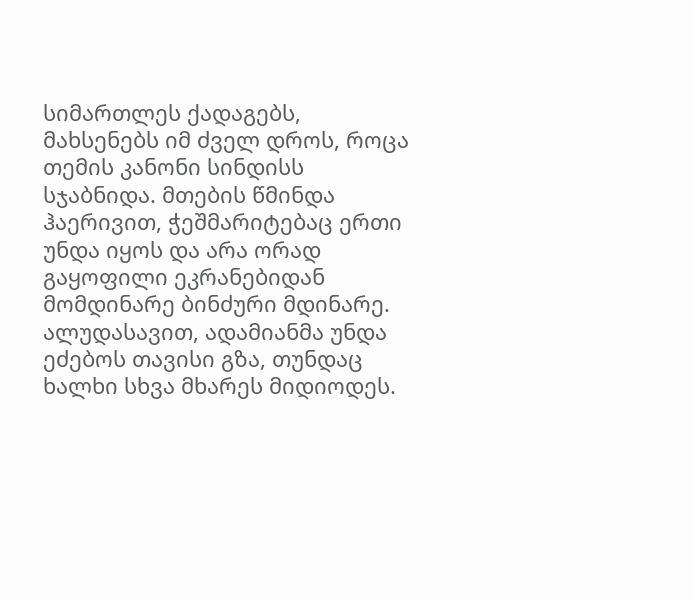სიმართლეს ქადაგებს, მახსენებს იმ ძველ დროს, როცა თემის კანონი სინდისს სჯაბნიდა. მთების წმინდა ჰაერივით, ჭეშმარიტებაც ერთი უნდა იყოს და არა ორად გაყოფილი ეკრანებიდან მომდინარე ბინძური მდინარე. ალუდასავით, ადამიანმა უნდა ეძებოს თავისი გზა, თუნდაც ხალხი სხვა მხარეს მიდიოდეს.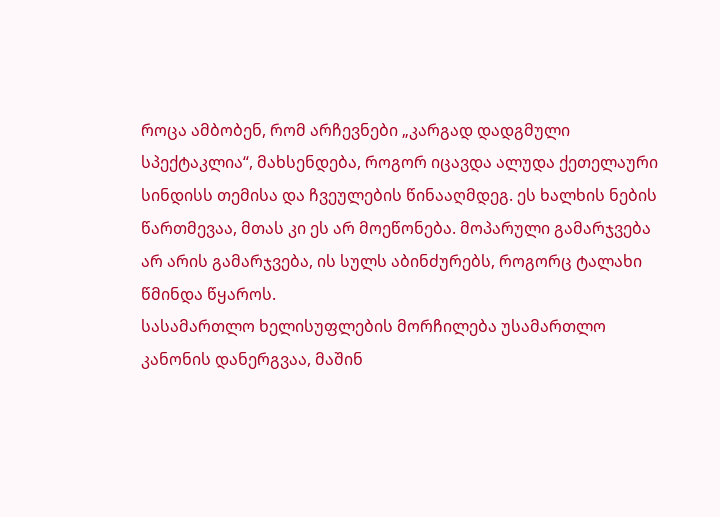როცა ამბობენ, რომ არჩევნები „კარგად დადგმული სპექტაკლია“, მახსენდება, როგორ იცავდა ალუდა ქეთელაური სინდისს თემისა და ჩვეულების წინააღმდეგ. ეს ხალხის ნების წართმევაა, მთას კი ეს არ მოეწონება. მოპარული გამარჯვება არ არის გამარჯვება, ის სულს აბინძურებს, როგორც ტალახი წმინდა წყაროს.
სასამართლო ხელისუფლების მორჩილება უსამართლო კანონის დანერგვაა, მაშინ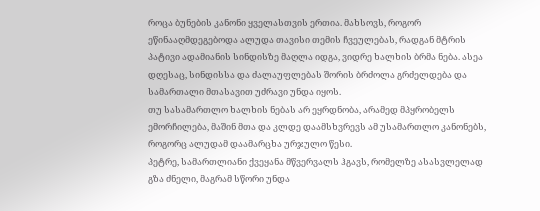როცა ბუნების კანონი ყველასთვის ერთია. მახსოვს, როგორ ეწინააღმდეგებოდა ალუდა თავისი თემის ჩვეულებას, რადგან მტრის პატივი ადამიანის სინდისზე მაღლა იდგა, ვიდრე ხალხის ბრმა ნება. ასეა დღესაც, სინდისსა და ძალაუფლებას შორის ბრძოლა გრძელდება და სამართალი მთასავით უძრავი უნდა იყოს.
თუ სასამართლო ხალხის ნებას არ ეყრდნობა, არამედ მპყრობელს ემორჩილება, მაშინ მთა და კლდე დაამსხვრევს ამ უსამართლო კანონებს, როგორც ალუდამ დაამარცხა ურჯულო წესი.
პეტრე, სამართლიანი ქვეყანა მწვერვალს ჰგავს, რომელზე ასასვლელად გზა ძნელი, მაგრამ სწორი უნდა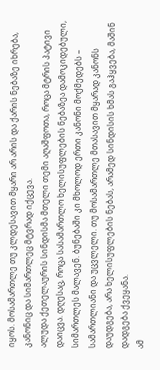იყოს. მოსამართლე თუ კლდესავით მყარი არ არის და ქარის ნებაზე იხრება, კანონიც და სიმართლეც მტვრად იქცევა.
ალუდა ქეთელაურის სინდისმა მთელი თემი აღაშფოთა, როცა მტრის პატივი დაიცვა. დღესაც, როცა სასამართლო ხელისუფლების ნებაზეა დამოკიდებული, სიმართლეს მალავენ. ბუნებაში კი მხოლოდ ერთი კანონი მოქმედებს – სამართლიანი და უცვლელი. თუ მოსამართლე მთასავით მყარად კანონს დაუდგება, არა ხელისუფლების ნებას, არამედ სინდისის ხმას გაჰყვება, მაშინ დადგება ქვეყანა.
ამ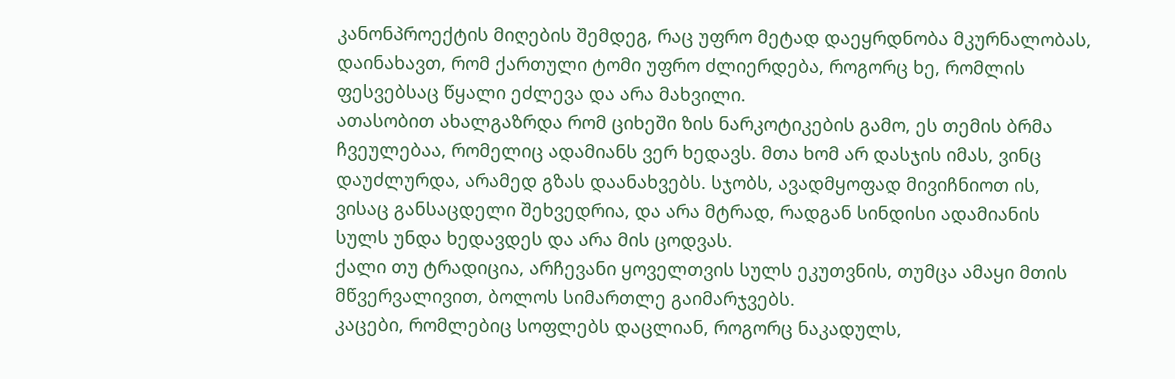კანონპროექტის მიღების შემდეგ, რაც უფრო მეტად დაეყრდნობა მკურნალობას, დაინახავთ, რომ ქართული ტომი უფრო ძლიერდება, როგორც ხე, რომლის ფესვებსაც წყალი ეძლევა და არა მახვილი.
ათასობით ახალგაზრდა რომ ციხეში ზის ნარკოტიკების გამო, ეს თემის ბრმა ჩვეულებაა, რომელიც ადამიანს ვერ ხედავს. მთა ხომ არ დასჯის იმას, ვინც დაუძლურდა, არამედ გზას დაანახვებს. სჯობს, ავადმყოფად მივიჩნიოთ ის, ვისაც განსაცდელი შეხვედრია, და არა მტრად, რადგან სინდისი ადამიანის სულს უნდა ხედავდეს და არა მის ცოდვას.
ქალი თუ ტრადიცია, არჩევანი ყოველთვის სულს ეკუთვნის, თუმცა ამაყი მთის მწვერვალივით, ბოლოს სიმართლე გაიმარჯვებს.
კაცები, რომლებიც სოფლებს დაცლიან, როგორც ნაკადულს,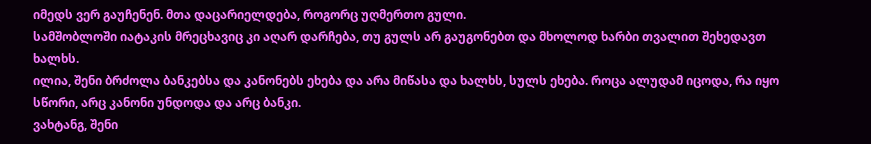იმედს ვერ გაუჩენენ. მთა დაცარიელდება, როგორც უღმერთო გული.
სამშობლოში იატაკის მრეცხავიც კი აღარ დარჩება, თუ გულს არ გაუგონებთ და მხოლოდ ხარბი თვალით შეხედავთ ხალხს.
ილია, შენი ბრძოლა ბანკებსა და კანონებს ეხება და არა მიწასა და ხალხს, სულს ეხება. როცა ალუდამ იცოდა, რა იყო სწორი, არც კანონი უნდოდა და არც ბანკი.
ვახტანგ, შენი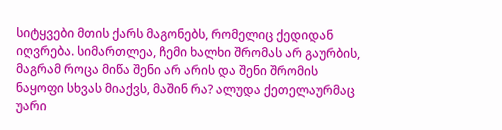სიტყვები მთის ქარს მაგონებს, რომელიც ქედიდან იღვრება. სიმართლეა, ჩემი ხალხი შრომას არ გაურბის, მაგრამ როცა მიწა შენი არ არის და შენი შრომის ნაყოფი სხვას მიაქვს, მაშინ რა? ალუდა ქეთელაურმაც უარი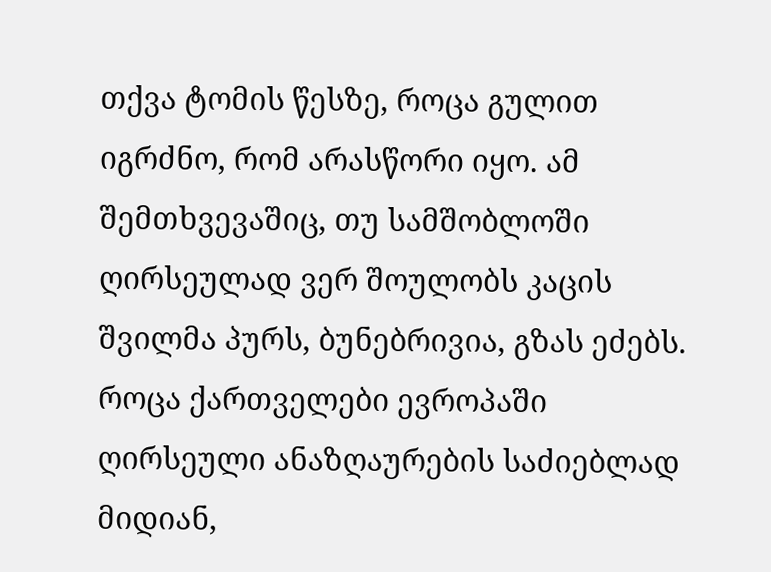თქვა ტომის წესზე, როცა გულით იგრძნო, რომ არასწორი იყო. ამ შემთხვევაშიც, თუ სამშობლოში ღირსეულად ვერ შოულობს კაცის შვილმა პურს, ბუნებრივია, გზას ეძებს.
როცა ქართველები ევროპაში ღირსეული ანაზღაურების საძიებლად მიდიან,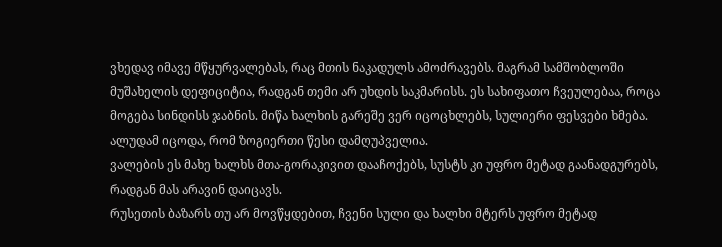ვხედავ იმავე მწყურვალებას, რაც მთის ნაკადულს ამოძრავებს. მაგრამ სამშობლოში მუშახელის დეფიციტია, რადგან თემი არ უხდის საკმარისს. ეს სახიფათო ჩვეულებაა, როცა მოგება სინდისს ჯაბნის. მიწა ხალხის გარეშე ვერ იცოცხლებს, სულიერი ფესვები ხმება. ალუდამ იცოდა, რომ ზოგიერთი წესი დამღუპველია.
ვალების ეს მახე ხალხს მთა-გორაკივით დააჩოქებს, სუსტს კი უფრო მეტად გაანადგურებს, რადგან მას არავინ დაიცავს.
რუსეთის ბაზარს თუ არ მოვწყდებით, ჩვენი სული და ხალხი მტერს უფრო მეტად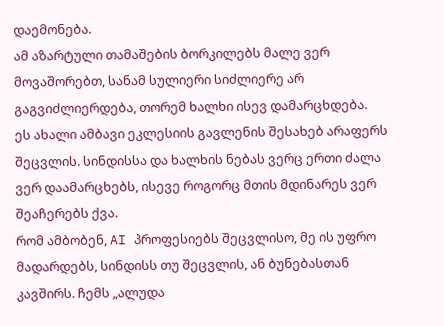დაემონება.
ამ აზარტული თამაშების ბორკილებს მალე ვერ მოვაშორებთ, სანამ სულიერი სიძლიერე არ გაგვიძლიერდება, თორემ ხალხი ისევ დამარცხდება.
ეს ახალი ამბავი ეკლესიის გავლენის შესახებ არაფერს შეცვლის. სინდისსა და ხალხის ნებას ვერც ერთი ძალა ვერ დაამარცხებს, ისევე როგორც მთის მდინარეს ვერ შეაჩერებს ქვა.
რომ ამბობენ, AI პროფესიებს შეცვლისო, მე ის უფრო მადარდებს, სინდისს თუ შეცვლის, ან ბუნებასთან კავშირს. ჩემს „ალუდა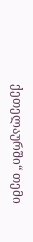ქეთელაურში“ თემი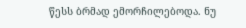წესს ბრმად ემორჩილებოდა. ნუ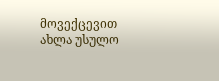მოვექცევით ახლა უსულო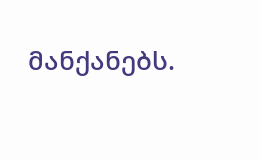მანქანებს.